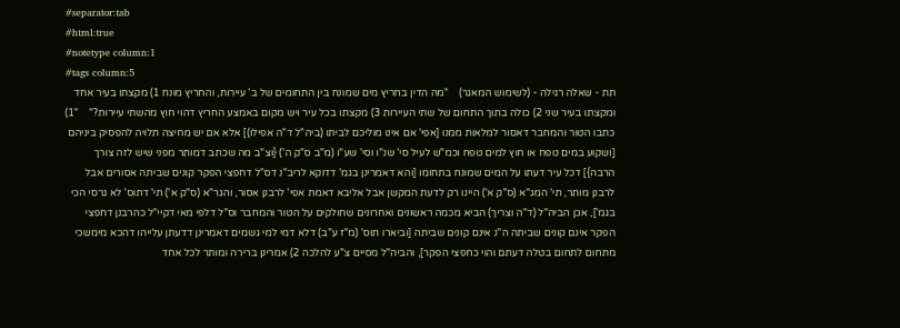#separator:tab
#html:true
#notetype column:1
#tags column:5
תת - שאלה רגילה - (לשימוש המאגר)    "מה הדין בחריץ מים שמונח בין התחומים של ב' עיירות, והחריץ מונח 1) מקצתו בעיר אחד ומקצתו בעיר שני 2) כולה בתוך התחום של שתי העיירות 3) מקצתו בכל עיר ויש מקום באמצע החריץ דהוי חוץ מהשתי עיירות?"    "1) כתבו הטור והמחבר דאסור למלאות ממנו [אפי' אם אינו מוליכם לביתו (ביה"ל ד"ה אפילו)] אלא אם יש מחיצה תלויה להפסיק ביניהם [ושקוע במים טפח או חוץ למים טפח וכמ"ש לעיל סי' שנ"ו וסי' שע"ו (מ"ב ס"ק ה') {וצ"ב מה שכתב דמותר מפני שיש לזה צורך הרבה}] דכל עיר דעתו על המים שמונח בתחומו [והא דאמרינן בגמ' דדוקא לריב"נ דס"ל דחפצי הפקר קונים שביתה אסורים אבל לרבנן מותר, תי' המג"א (ס"ק א') היינו רק לדעת המקשן אבל אליבא דאמת אפי' לרבנן אסור, והגר"א (ס"ק א') תי' דתוס' לא גרסי הכי בגמ'], אכן הביה"ל (ד"ה וצריך) הביא מכמה ראשונים ואחרונים שחולקים על הטור והמחבר וס"ל דלפי מאי דקיי"ל כהרבנן דחפצי הפקר אינם קונים שביתה ה''נ אינם קונים שביתה [וביארו תוס' (מ"ז ע"ב) דלא דמי למי גשמים דאמרינן דדעתן עלייהו דהכא מימשכי מתחום לתחום בטלה דעתם והוי כחפצי הפקר], והביה"ל מסיים צ"ע להלכה 2) אמרינן ברירה ומותר לכל אחד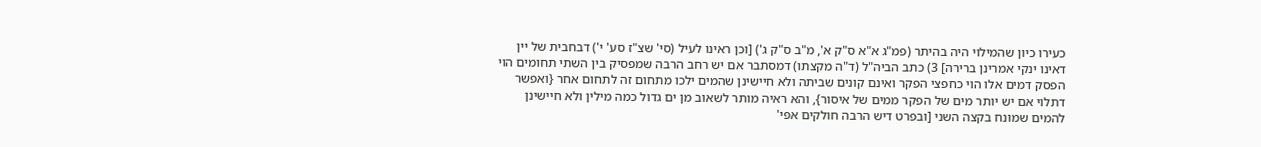כעירו כיון שהמילוי היה בהיתר (פמ"ג א"א ס"ק א', מ"ב ס"ק ג') [וכן ראינו לעיל (סי' שצ"ז סע' י') דבחבית של יין דאינו ינקי אמרינן ברירה] 3) כתב הביה"ל (ד"ה מקצתו) דמסתבר אם יש רחב הרבה שמפסיק בין השתי תחומים הוי הפסק דמים אלו הוי כחפצי הפקר ואינם קונים שביתה ולא חיישינן שהמים ילכו מתחום זה לתחום אחר {ואפשר דתלוי אם יש יותר מים של הפקר ממים של איסור}, והא ראיה מותר לשאוב מן ים גדול כמה מילין ולא חיישינן להמים שמונח בקצה השני [ובפרט דיש הרבה חולקים אפי'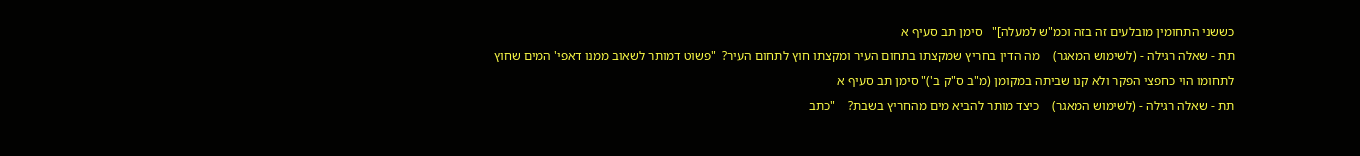כששני התחומין מובלעים זה בזה וכמ"ש למעלה]"   סימן תב סעיף א
תת - שאלה רגילה - (לשימוש המאגר)    מה הדין בחריץ שמקצתו בתחום העיר ומקצתו חוץ לתחום העיר?  "פשוט דמותר לשאוב ממנו דאפי' המים שחוץ לתחומו הוי כחפצי הפקר ולא קנו שביתה במקומן (מ"ב ס"ק ב')" סימן תב סעיף א
תת - שאלה רגילה - (לשימוש המאגר)    כיצד מותר להביא מים מהחריץ בשבת?    "כתב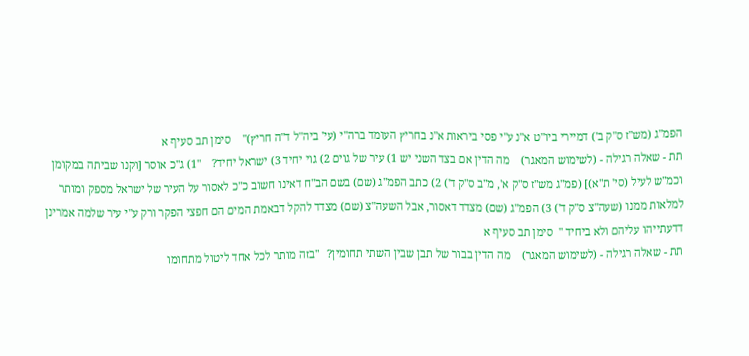הפמ"ג (מש"ז ס"ק ב') דמיירי ביו"ט א"נ ע"י פסי ביראות א"נ בחריץ העומד ברה"י (עי' ביה"ל ד"ה חריץ)"    סימן תב סעיף א
תת - שאלה רגילה - (לשימוש המאגר)    מה הדין אם בצד השני יש 1) עיר של גוים 2) גוי יחיד 3) ישראל יחיד?    "1) ג"כ אוסר [וקנו שביתה במקומן וכמ"ש לעיל (סי' ת"א)] (פמ"ג מש"ז ס"ק א', מ"ב ס"ק ד') 2) כתב הפמ"ג (שם) בשם הב"ח דאינו חשוב כ"כ לאסור על העיר של ישראל מספק ומותר למלאות ממנו (שעה"צ ס"ק ד') 3) הפמ"ג (שם) מצדד דאסור, אבל השעה"צ (שם) מצדד להקל דבאמת המים הם חפצי הפקר ורק ע"י עיר שלמה אמרינן דדעתייהו עליהם ולא ביחיד "  סימן תב סעיף א
תת - שאלה רגילה - (לשימוש המאגר)    מה הדין בבור של תבן שבין השתי תחומין?   "בזה מותר לכל אחד ליטול מתחומו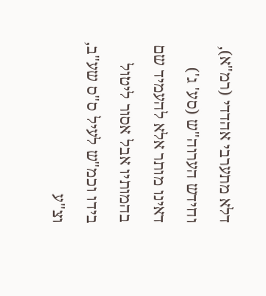דלא מתערבי אהדדי (רמ"א), וחידש הערוה"ש (סע' ג') דאינו מותר אלא להעמיד שם בהמותיו אבל אסור ליטול בידו וכמ"ש לעיל ס"ס שע"ב, וצ"ע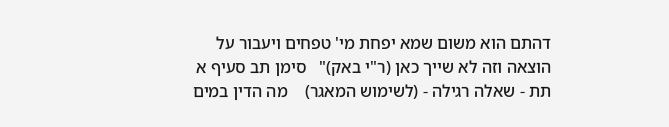דהתם הוא משום שמא יפחת מי' טפחים ויעבור על הוצאה וזה לא שייך כאן (ר"י באק)"   סימן תב סעיף א
תת - שאלה רגילה - (לשימוש המאגר)    מה הדין במים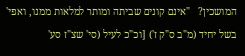המושכין?   "אינם קונים שביתה ומותר למלאות ממנו, ואפי' בשל יחיד (מ"ב ס"ק ז') [וכ"כ לעיל (סי' שצ"ז סע'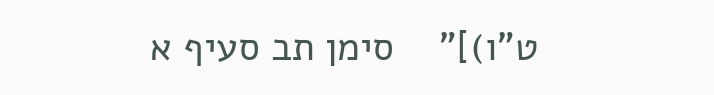ט"ו)]"    סימן תב סעיף א